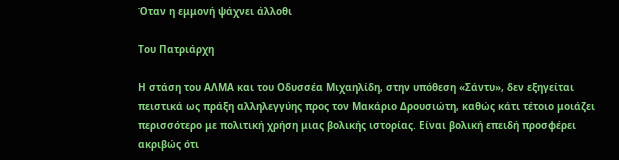Όταν η εμμονή ψάχνει άλλοθι

Του Πατριάρχη

Η στάση του ΑΛΜΑ και του Οδυσσέα Μιχαηλίδη, στην υπόθεση «Σάντυ», δεν εξηγείται πειστικά ως πράξη αλληλεγγύης προς τον Μακάριο Δρουσιώτη, καθώς κάτι τέτοιο μοιάζει περισσότερο με πολιτική χρήση μιας βολικής ιστορίας. Είναι βολική επειδή προσφέρει ακριβώς ότι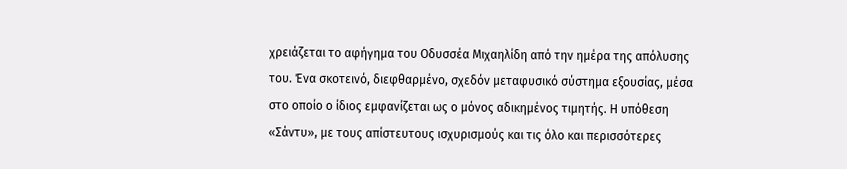χρειάζεται το αφήγημα του Οδυσσέα Μιχαηλίδη από την ημέρα της απόλυσης του. Ένα σκοτεινό, διεφθαρμένο, σχεδόν μεταφυσικό σύστημα εξουσίας, μέσα στο οποίο ο ίδιος εμφανίζεται ως ο μόνος αδικημένος τιμητής. Η υπόθεση «Σάντυ», με τους απίστευτους ισχυρισμούς και τις όλο και περισσότερες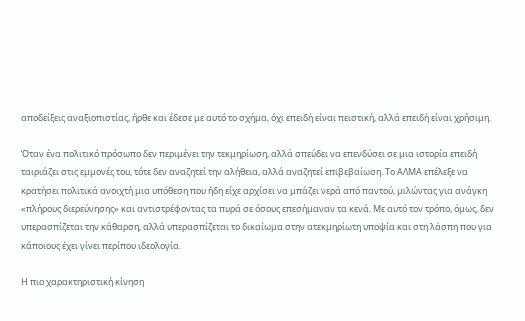αποδείξεις αναξιοπιστίας, ήρθε και έδεσε με αυτό το σχήμα, όχι επειδή είναι πειστική, αλλά επειδή είναι χρήσιμη.

Όταν ένα πολιτικό πρόσωπο δεν περιμένει την τεκμηρίωση, αλλά σπεύδει να επενδύσει σε μια ιστορία επειδή ταιριάζει στις εμμονές του, τότε δεν αναζητεί την αλήθεια, αλλά αναζητεί επιβεβαίωση. Το ΑΛΜΑ επέλεξε να κρατήσει πολιτικά ανοιχτή μια υπόθεση που ήδη είχε αρχίσει να μπάζει νερά από παντού, μιλώντας για ανάγκη «πλήρους διερεύνησης» και αντιστρέφοντας τα πυρά σε όσους επεσήμαναν τα κενά. Με αυτό τον τρόπο, όμως, δεν υπερασπίζεται την κάθαρση, αλλά υπερασπίζεται το δικαίωμα στην ατεκμηρίωτη υποψία και στη λάσπη που για κάποιους έχει γίνει περίπου ιδεολογία.

Η πιο χαρακτηριστική κίνηση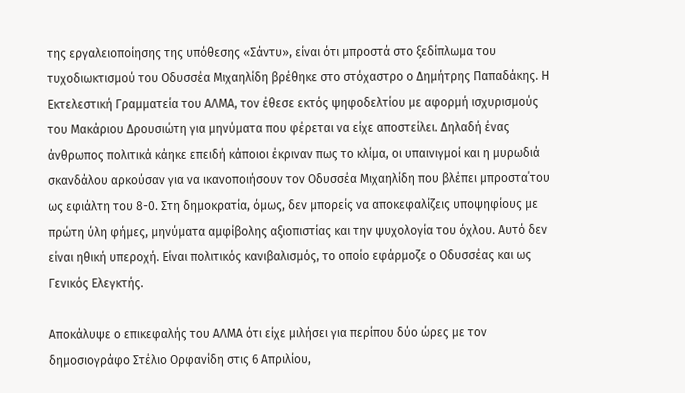της εργαλειοποίησης της υπόθεσης «Σάντυ», είναι ότι μπροστά στο ξεδίπλωμα του τυχοδιωκτισμού του Οδυσσέα Μιχαηλίδη βρέθηκε στο στόχαστρο ο Δημήτρης Παπαδάκης. Η Εκτελεστική Γραμματεία του ΑΛΜΑ, τον έθεσε εκτός ψηφοδελτίου με αφορμή ισχυρισμούς του Μακάριου Δρουσιώτη για μηνύματα που φέρεται να είχε αποστείλει. Δηλαδή ένας άνθρωπος πολιτικά κάηκε επειδή κάποιοι έκριναν πως το κλίμα, οι υπαινιγμοί και η μυρωδιά σκανδάλου αρκούσαν για να ικανοποιήσουν τον Οδυσσέα Μιχαηλίδη που βλέπει μπροστα΄του ως εφιάλτη του 8-0. Στη δημοκρατία, όμως, δεν μπορείς να αποκεφαλίζεις υποψηφίους με πρώτη ύλη φήμες, μηνύματα αμφίβολης αξιοπιστίας και την ψυχολογία του όχλου. Αυτό δεν είναι ηθική υπεροχή. Είναι πολιτικός κανιβαλισμός, το οποίο εφάρμοζε ο Οδυσσέας και ως Γενικός Ελεγκτής.

Αποκάλυψε ο επικεφαλής του ΑΛΜΑ ότι είχε μιλήσει για περίπου δύο ώρες με τον δημοσιογράφο Στέλιο Ορφανίδη στις 6 Απριλίου,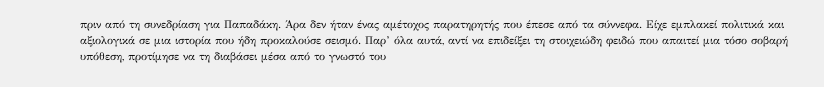πριν από τη συνεδρίαση για Παπαδάκη. Άρα δεν ήταν ένας αμέτοχος παρατηρητής που έπεσε από τα σύννεφα. Είχε εμπλακεί πολιτικά και αξιολογικά σε μια ιστορία που ήδη προκαλούσε σεισμό. Παρ’ όλα αυτά, αντί να επιδείξει τη στοιχειώδη φειδώ που απαιτεί μια τόσο σοβαρή υπόθεση, προτίμησε να τη διαβάσει μέσα από το γνωστό του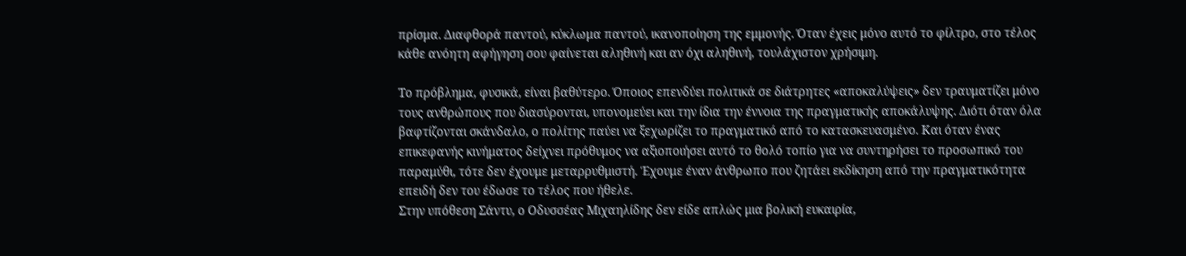πρίσμα. Διαφθορά παντού, κύκλωμα παντού, ικανοποίηση της εμμονής. Όταν έχεις μόνο αυτό το φίλτρο, στο τέλος κάθε ανόητη αφήγηση σου φαίνεται αληθινή και αν όχι αληθινή, τουλάχιστον χρήσιμη.

Το πρόβλημα, φυσικά, είναι βαθύτερο. Όποιος επενδύει πολιτικά σε διάτρητες «αποκαλύψεις» δεν τραυματίζει μόνο τους ανθρώπους που διασύρονται, υπονομεύει και την ίδια την έννοια της πραγματικής αποκάλυψης. Διότι όταν όλα βαφτίζονται σκάνδαλο, ο πολίτης παύει να ξεχωρίζει το πραγματικό από το κατασκευασμένο. Και όταν ένας επικεφανής κινήματος δείχνει πρόθυμος να αξιοποιήσει αυτό το θολό τοπίο για να συντηρήσει το προσωπικό του παραμύθι, τότε δεν έχουμε μεταρρυθμιστή. Έχουμε έναν άνθρωπο που ζητάει εκδίκηση από την πραγματικότητα επειδή δεν του έδωσε το τέλος που ήθελε.
Στην υπόθεση Σάντυ, ο Οδυσσέας Μιχαηλίδης δεν είδε απλώς μια βολική ευκαιρία,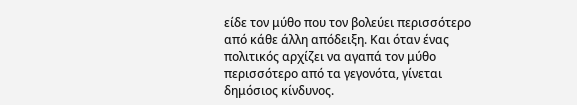είδε τον μύθο που τον βολεύει περισσότερο από κάθε άλλη απόδειξη. Και όταν ένας πολιτικός αρχίζει να αγαπά τον μύθο περισσότερο από τα γεγονότα, γίνεται δημόσιος κίνδυνος.